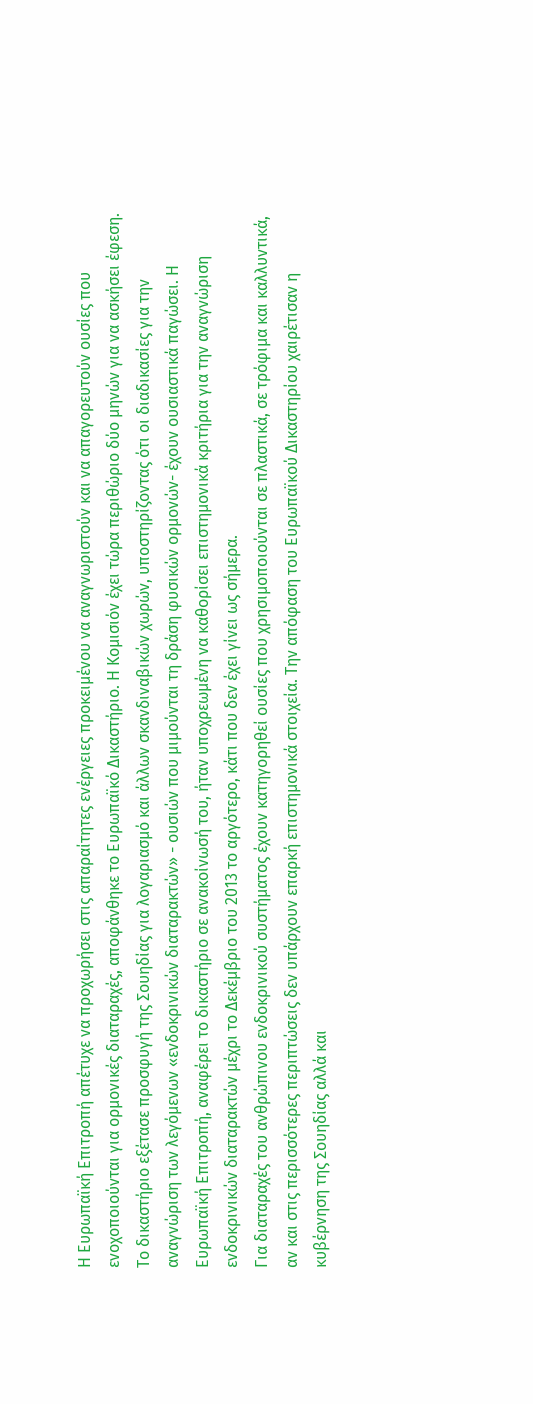Η Ευρωπαϊκή Επιτροπή απέτυχε να προχωρήσει στις απαραίτητες ενέργειες προκειμένου να αναγνωριστούν και να απαγορευτούν ουσίες που ενοχοποιούνται για ορμονικές διαταραχές, αποφάνθηκε το Ευρωπαϊκό Δικαστήριο. Η Κομισιόν έχει τώρα περιθώριο δύο μηνών για να ασκήσει έφεση.
Το δικαστήριο εξέτασε προσφυγή της Σουηδίας για λογαριασμό και άλλων σκανδιναβικών χωρών, υποστηρίζοντας ότι οι διαδικασίες για την αναγνώριση των λεγόμενων «ενδοκρινικών διαταρακτών» - ουσιών που μιμούνται τη δράση φυσικών ορμονών- έχουν ουσιαστικά παγώσει. Η Ευρωπαϊκή Επιτροπή, αναφέρει το δικαστήριο σε ανακοίνωσή του, ήταν υποχρεωμένη να καθορίσει επιστημονικά κριτήρια για την αναγνώριση ενδοκρινικών διαταρακτών μέχρι το Δεκέμβριο του 2013 το αργότερο, κάτι που δεν έχει γίνει ως σήμερα.
Για διαταραχές του ανθρώπινου ενδοκρινικού συστήματος έχουν κατηγορηθεί ουσίες που χρησιμοποιούνται σε πλαστικά, σε τρόφιμα και καλλυντικά, αν και στις περισσότερες περιπτώσεις δεν υπάρχουν επαρκή επιστημονικά στοιχεία. Την απόφαση του Ευρωπαϊκού Δικαστηρίου χαιρέτισαν η κυβέρνηση της Σουηδίας αλλά και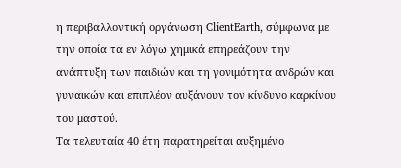η περιβαλλοντική οργάνωση ClientEarth, σύμφωνα με την οποία τα εν λόγω χημικά επηρεάζουν την ανάπτυξη των παιδιών και τη γονιμότητα ανδρών και γυναικών και επιπλέον αυξάνουν τον κίνδυνο καρκίνου του μαστού.
Τα τελευταία 40 έτη παρατηρείται αυξημένο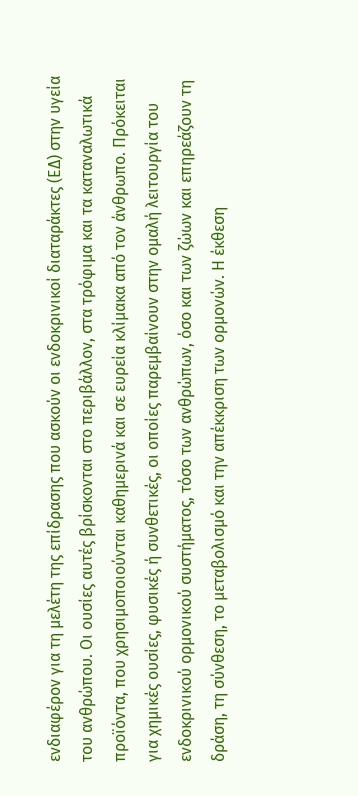ενδιαφέρον για τη μελέτη της επίδρασης που ασκούν οι ενδοκρινικοί διαταράκτες (ΕΔ) στην υγεία του ανθρώπου. Οι ουσίες αυτές βρίσκονται στο περιβάλλον, στα τρόφιμα και τα καταναλωτικά προϊόντα, που χρησιμοποιούνται καθημερινά και σε ευρεία κλίμακα από τον άνθρωπο. Πρόκειται για χημικές ουσίες, φυσικές ή συνθετικές, οι οποίες παρεμβαίνουν στην ομαλή λειτουργία του ενδοκρινικού ορμονικού συστήματος, τόσο των ανθρώπων, όσο και των ζώων και επηρεάζουν τη δράση, τη σύνθεση, το μεταβολισμό και την απέκκριση των ορμονών. Η έκθεση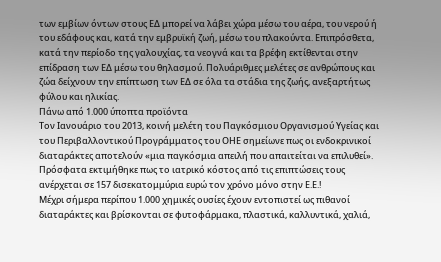των εμβίων όντων στους ΕΔ μπορεί να λάβει χώρα μέσω του αέρα, του νερού ή του εδάφους και, κατά την εμβρυϊκή ζωή, μέσω του πλακούντα. Επιπρόσθετα, κατά την περίοδο της γαλουχίας, τα νεογνά και τα βρέφη εκτίθενται στην επίδραση των ΕΔ μέσω του θηλασμού. Πολυάριθμες μελέτες σε ανθρώπους και ζώα δείχνουν την επίπτωση των ΕΔ σε όλα τα στάδια της ζωής, ανεξαρτήτως φύλου και ηλικίας.
Πάνω από 1.000 ύποπτα προϊόντα
Τον Ιανουάριο του 2013, κοινή μελέτη του Παγκόσμιου Οργανισμού Υγείας και του Περιβαλλοντικού Προγράμματος του ΟΗΕ σημείωνε πως οι ενδοκρινικοί διαταράκτες αποτελούν «μια παγκόσμια απειλή που απαιτείται να επιλυθεί». Πρόσφατα εκτιμήθηκε πως το ιατρικό κόστος από τις επιπτώσεις τους ανέρχεται σε 157 δισεκατομμύρια ευρώ τον χρόνο μόνο στην Ε.Ε.!
Μέχρι σήμερα περίπου 1.000 χημικές ουσίες έχουν εντοπιστεί ως πιθανοί διαταράκτες και βρίσκονται σε φυτοφάρμακα, πλαστικά, καλλυντικά, χαλιά,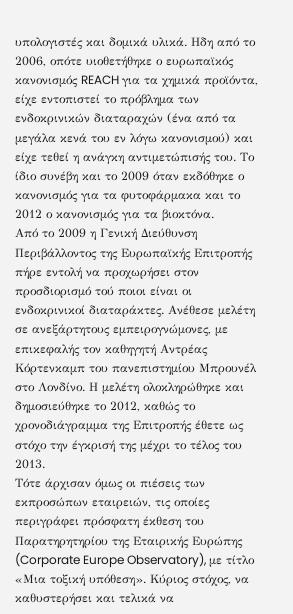υπολογιστές και δομικά υλικά. Ηδη από το 2006, οπότε υιοθετήθηκε ο ευρωπαϊκός κανονισμός REACH για τα χημικά προϊόντα, είχε εντοπιστεί το πρόβλημα των ενδοκρινικών διαταραχών (ένα από τα μεγάλα κενά του εν λόγω κανονισμού) και είχε τεθεί η ανάγκη αντιμετώπισής του. Το ίδιο συνέβη και το 2009 όταν εκδόθηκε ο κανονισμός για τα φυτοφάρμακα και το 2012 ο κανονισμός για τα βιοκτόνα.
Από το 2009 η Γενική Διεύθυνση Περιβάλλοντος της Ευρωπαϊκής Επιτροπής πήρε εντολή να προχωρήσει στον προσδιορισμό τού ποιοι είναι οι ενδοκρινικοί διαταράκτες. Ανέθεσε μελέτη σε ανεξάρτητους εμπειρογνώμονες, με επικεφαλής τον καθηγητή Αντρέας Κόρτενκαμπ του πανεπιστημίου Μπρουνέλ στο Λονδίνο. Η μελέτη ολοκληρώθηκε και δημοσιεύθηκε το 2012, καθώς το χρονοδιάγραμμα της Επιτροπής έθετε ως στόχο την έγκρισή της μέχρι το τέλος του 2013.
Τότε άρχισαν όμως οι πιέσεις των εκπροσώπων εταιρειών, τις οποίες περιγράφει πρόσφατη έκθεση του Παρατηρητηρίου της Εταιρικής Ευρώπης (Corporate Europe Observatory), με τίτλο «Μια τοξική υπόθεση». Κύριος στόχος, να καθυστερήσει και τελικά να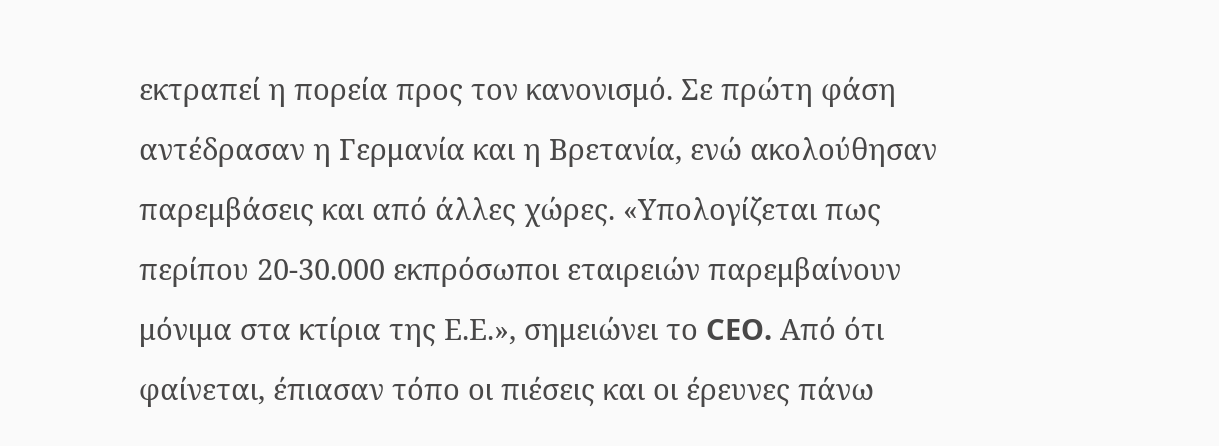εκτραπεί η πορεία προς τον κανονισμό. Σε πρώτη φάση αντέδρασαν η Γερμανία και η Βρετανία, ενώ ακολούθησαν παρεμβάσεις και από άλλες χώρες. «Υπολογίζεται πως περίπου 20-30.000 εκπρόσωποι εταιρειών παρεμβαίνουν μόνιμα στα κτίρια της Ε.Ε.», σημειώνει το CEO. Από ότι φαίνεται, έπιασαν τόπο οι πιέσεις και οι έρευνες πάνω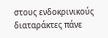στους ενδοκρινικούς διαταράκτες πάνε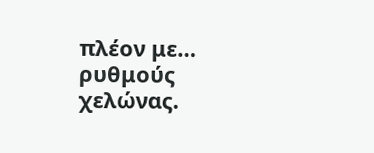πλέον με… ρυθμούς χελώνας.